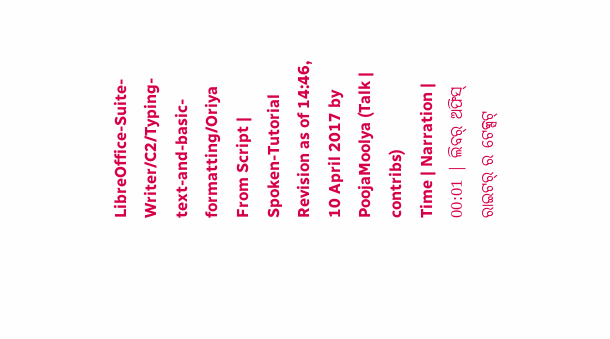LibreOffice-Suite-Writer/C2/Typing-text-and-basic-formatting/Oriya
From Script | Spoken-Tutorial
Revision as of 14:46, 10 April 2017 by PoojaMoolya (Talk | contribs)
Time | Narration |
00:01 | ଲିବର୍ ଅଫିସ୍ ରାଇଟର୍ ର ଟେକ୍ସଟ୍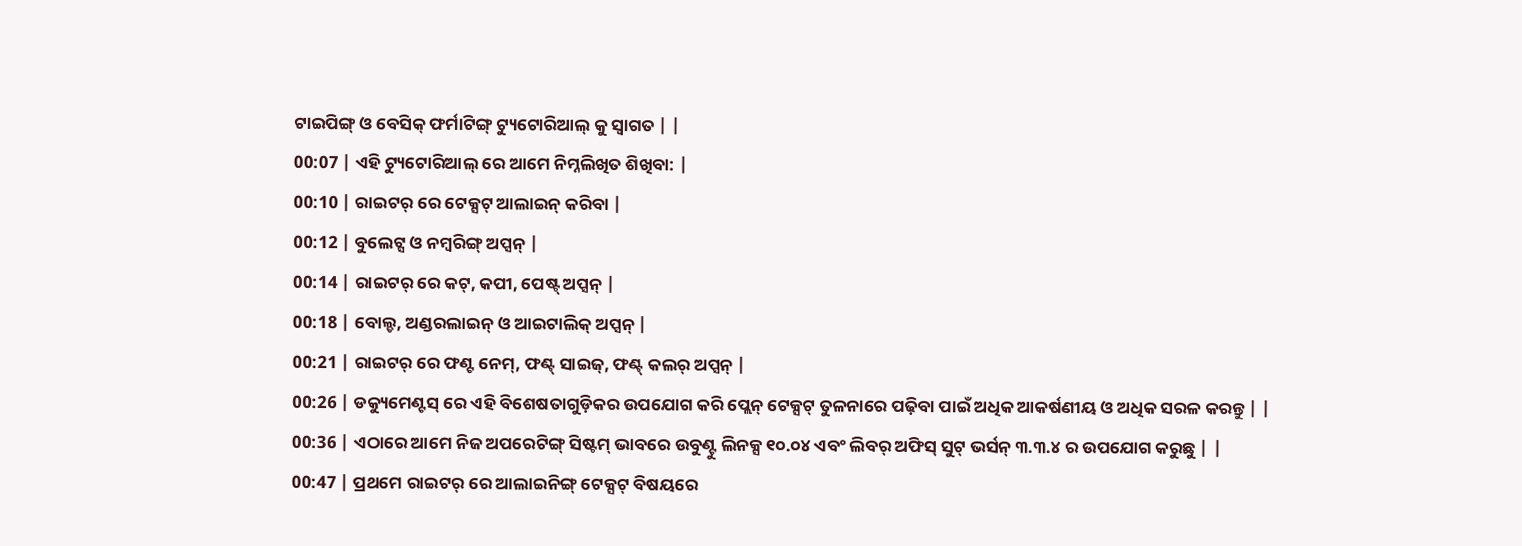ଟାଇପିଙ୍ଗ୍ ଓ ବେସିକ୍ ଫର୍ମାଟିଙ୍ଗ୍ ଟ୍ୟୁଟୋରିଆଲ୍ କୁ ସ୍ୱାଗତ | |
00:07 | ଏହି ଟ୍ୟୁଟୋରିଆଲ୍ ରେ ଆମେ ନିମ୍ନଲିଖିତ ଶିଖିବା: |
00:10 | ରାଇଟର୍ ରେ ଟେକ୍ସଟ୍ ଆଲାଇନ୍ କରିବା |
00:12 | ବୁଲେଟ୍ସ ଓ ନମ୍ୱରିଙ୍ଗ୍ ଅପ୍ସନ୍ |
00:14 | ରାଇଟର୍ ରେ କଟ୍, କପୀ, ପେଷ୍ଟ୍ ଅପ୍ସନ୍ |
00:18 | ବୋଲ୍ଡ, ଅଣ୍ଡରଲାଇନ୍ ଓ ଆଇଟାଲିକ୍ ଅପ୍ସନ୍ |
00:21 | ରାଇଟର୍ ରେ ଫଣ୍ଟ ନେମ୍, ଫଣ୍ଟ୍ ସାଇଜ୍, ଫଣ୍ଟ୍ କଲର୍ ଅପ୍ସନ୍ |
00:26 | ଡକ୍ୟୁମେଣ୍ଟସ୍ ରେ ଏହି ବିଶେଷତାଗୁଡ଼ିକର ଉପଯୋଗ କରି ପ୍ଲେନ୍ ଟେକ୍ସଟ୍ ତୁଳନାରେ ପଢ଼ିବା ପାଇଁ ଅଧିକ ଆକର୍ଷଣୀୟ ଓ ଅଧିକ ସରଳ କରନ୍ତୁ | |
00:36 | ଏଠାରେ ଆମେ ନିଜ ଅପରେଟିଙ୍ଗ୍ ସିଷ୍ଟମ୍ ଭାବରେ ଉବୁଣ୍ଟୁ ଲିନକ୍ସ ୧୦.୦୪ ଏବଂ ଲିବର୍ ଅଫିସ୍ ସୁଟ୍ ଭର୍ସନ୍ ୩.୩.୪ ର ଉପଯୋଗ କରୁଛୁ | |
00:47 | ପ୍ରଥମେ ରାଇଟର୍ ରେ ଆଲାଇନିଙ୍ଗ୍ ଟେକ୍ସଟ୍ ବିଷୟରେ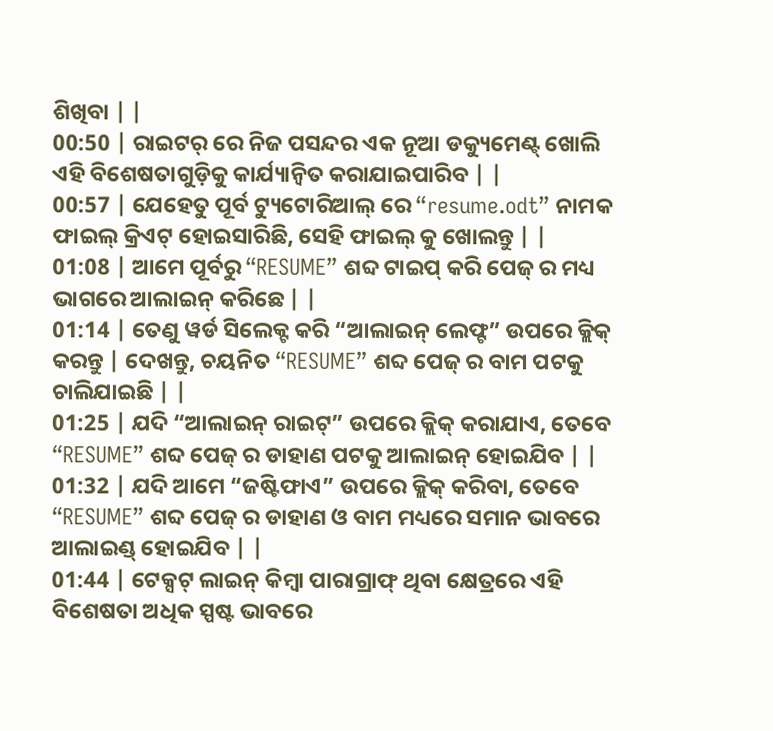ଶିଖିବା | |
00:50 | ରାଇଟର୍ ରେ ନିଜ ପସନ୍ଦର ଏକ ନୂଆ ଡକ୍ୟୁମେଣ୍ଟ୍ ଖୋଲି ଏହି ବିଶେଷତାଗୁଡ଼ିକୁ କାର୍ଯ୍ୟାନ୍ୱିତ କରାଯାଇପାରିବ | |
00:57 | ଯେହେତୁ ପୂର୍ବ ଟ୍ୟୁଟୋରିଆଲ୍ ରେ “resume.odt” ନାମକ ଫାଇଲ୍ କ୍ରିଏଟ୍ ହୋଇସାରିଛି, ସେହି ଫାଇଲ୍ କୁ ଖୋଲନ୍ତୁ | |
01:08 | ଆମେ ପୂର୍ବରୁ “RESUME” ଶବ୍ଦ ଟାଇପ୍ କରି ପେଜ୍ ର ମଧ୍ୟ ଭାଗରେ ଆଲାଇନ୍ କରିଛେ | |
01:14 | ତେଣୁ ୱର୍ଡ ସିଲେକ୍ଟ କରି “ଆଲାଇନ୍ ଲେଫ୍ଟ” ଉପରେ କ୍ଲିକ୍ କରନ୍ତୁ | ଦେଖନ୍ତୁ, ଚୟନିତ “RESUME” ଶବ୍ଦ ପେଜ୍ ର ବାମ ପଟକୁ ଚାଲିଯାଇଛି | |
01:25 | ଯଦି “ଆଲାଇନ୍ ରାଇଟ୍” ଉପରେ କ୍ଲିକ୍ କରାଯାଏ, ତେବେ “RESUME” ଶବ୍ଦ ପେଜ୍ ର ଡାହାଣ ପଟକୁ ଆଲାଇନ୍ ହୋଇଯିବ | |
01:32 | ଯଦି ଆମେ “ଜଷ୍ଟିଫାଏ” ଉପରେ କ୍ଲିକ୍ କରିବା, ତେବେ “RESUME” ଶବ୍ଦ ପେଜ୍ ର ଡାହାଣ ଓ ବାମ ମଧ୍ୟରେ ସମାନ ଭାବରେ ଆଲାଇଣ୍ଡ୍ ହୋଇଯିବ | |
01:44 | ଟେକ୍ସଟ୍ ଲାଇନ୍ କିମ୍ୱା ପାରାଗ୍ରାଫ୍ ଥିବା କ୍ଷେତ୍ରରେ ଏହି ବିଶେଷତା ଅଧିକ ସ୍ପଷ୍ଟ ଭାବରେ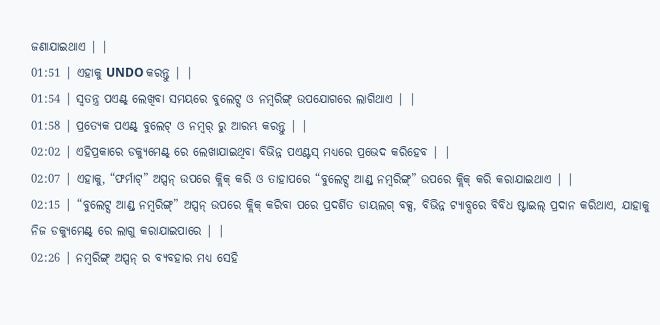ଜଣାଯାଇଥାଏ | |
01:51 | ଏହାକୁ UNDO କରନ୍ତୁ | |
01:54 | ସ୍ୱତନ୍ତ୍ର ପଏଣ୍ଟ୍ ଲେଖିବା ସମୟରେ ବୁଲେଟ୍ସ ଓ ନମ୍ୱରିଙ୍ଗ୍ ଉପଯୋଗରେ ଲାଗିଥାଏ | |
01:58 | ପ୍ରତ୍ୟେକ ପଏଣ୍ଟ୍ ବୁଲେଟ୍ ଓ ନମ୍ୱର୍ ରୁ ଆରମ୍ଭ କରନ୍ତୁ | |
02:02 | ଏହିପ୍ରକାରେ ଡକ୍ୟୁମେଣ୍ଟ୍ ରେ ଲେଖାଯାଇଥିବା ବିଭିନ୍ନ ପଏଣ୍ଟସ୍ ମଧ୍ୟରେ ପ୍ରଭେଦ କରିହେବ | |
02:07 | ଏହାକୁ, “ଫର୍ମାଟ୍” ଅପ୍ସନ୍ ଉପରେ କ୍ଲିକ୍ କରି ଓ ତାହାପରେ “ବୁଲେଟ୍ସ ଆଣ୍ଡ୍ ନମ୍ୱରିଙ୍ଗ୍” ଉପରେ କ୍ଲିକ୍ କରି କରାଯାଇଥାଏ | |
02:15 | “ବୁଲେଟ୍ସ ଆଣ୍ଡ୍ ନମ୍ୱରିଙ୍ଗ୍” ଅପ୍ସନ୍ ଉପରେ କ୍ଲିକ୍ କରିବା ପରେ ପ୍ରଦର୍ଶିତ ଡାୟଲଗ୍ ବକ୍ସ, ବିଭିନ୍ନ ଟ୍ୟାବ୍ସରେ ବିବିଧ ଷ୍ଟାଇଲ୍ ପ୍ରଦାନ କରିଥାଏ, ଯାହାକୁ ନିଜ ଡକ୍ୟୁମେଣ୍ଟ୍ ରେ ଲାଗୁ କରାଯାଇପାରେ | |
02:26 | ନମ୍ୱରିଙ୍ଗ୍ ଅପ୍ସନ୍ ର ବ୍ୟବହାର ମଧ୍ୟ ସେହି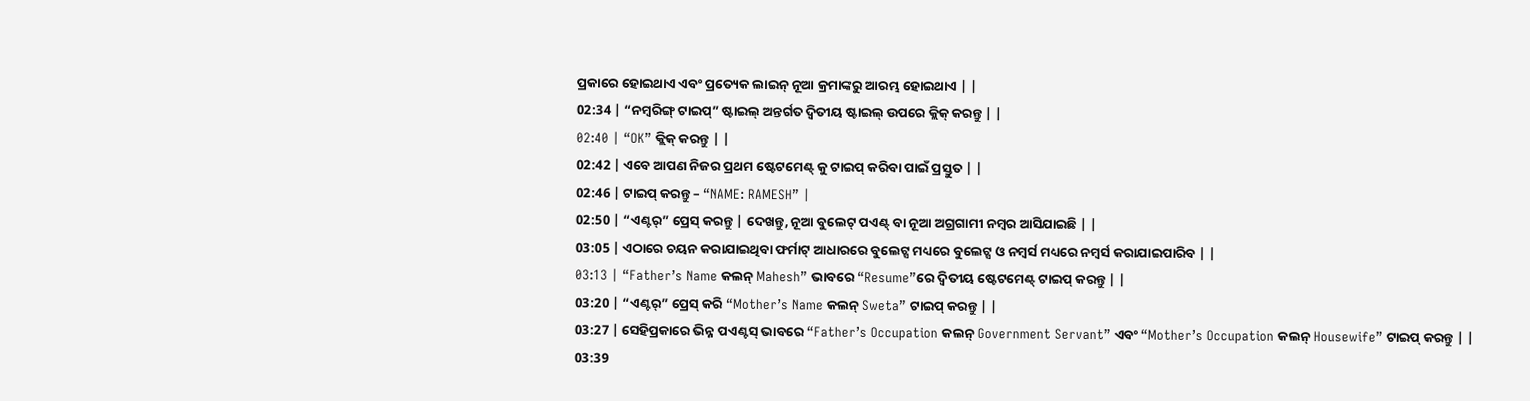ପ୍ରକାରେ ହୋଇଥାଏ ଏବଂ ପ୍ରତ୍ୟେକ ଲାଇନ୍ ନୂଆ କ୍ରମାଙ୍କରୁ ଆରମ୍ଭ ହୋଇଥାଏ | |
02:34 | “ନମ୍ୱରିଙ୍ଗ୍ ଟାଇପ୍” ଷ୍ଟାଇଲ୍ ଅନ୍ତର୍ଗତ ଦ୍ୱିତୀୟ ଷ୍ଟାଇଲ୍ ଉପରେ କ୍ଲିକ୍ କରନ୍ତୁ | |
02:40 | “OK” କ୍ଲିକ୍ କରନ୍ତୁ | |
02:42 | ଏବେ ଆପଣ ନିଜର ପ୍ରଥମ ଷ୍ଟେଟମେଣ୍ଟ୍ କୁ ଟାଇପ୍ କରିବା ପାଇଁ ପ୍ରସ୍ତୁତ | |
02:46 | ଟାଇପ୍ କରନ୍ତୁ – “NAME: RAMESH” |
02:50 | “ଏଣ୍ଟର୍” ପ୍ରେସ୍ କରନ୍ତୁ | ଦେଖନ୍ତୁ, ନୂଆ ବୁଲେଟ୍ ପଏଣ୍ଟ୍ ବା ନୂଆ ଅଗ୍ରଗାମୀ ନମ୍ୱର ଆସିଯାଇଛି | |
03:05 | ଏଠାରେ ଚୟନ କରାଯାଇଥିବା ଫର୍ମାଟ୍ ଆଧାରରେ ବୁଲେଟ୍ସ ମଧ୍ୟରେ ବୁଲେଟ୍ସ ଓ ନମ୍ୱର୍ସ ମଧ୍ୟରେ ନମ୍ୱର୍ସ କରାଯାଇପାରିବ | |
03:13 | “Father’s Name କଲନ୍ Mahesh” ଭାବରେ “Resume”ରେ ଦ୍ୱିତୀୟ ଷ୍ଟେଟମେଣ୍ଟ୍ ଟାଇପ୍ କରନ୍ତୁ | |
03:20 | “ଏଣ୍ଟର୍” ପ୍ରେସ୍ କରି “Mother’s Name କଲନ୍ Sweta” ଟାଇପ୍ କରନ୍ତୁ | |
03:27 | ସେହିପ୍ରକାରେ ଭିନ୍ନ ପଏଣ୍ଟସ୍ ଭାବରେ “Father’s Occupation କଲନ୍ Government Servant” ଏବଂ “Mother’s Occupation କଲନ୍ Housewife” ଟାଇପ୍ କରନ୍ତୁ | |
03:39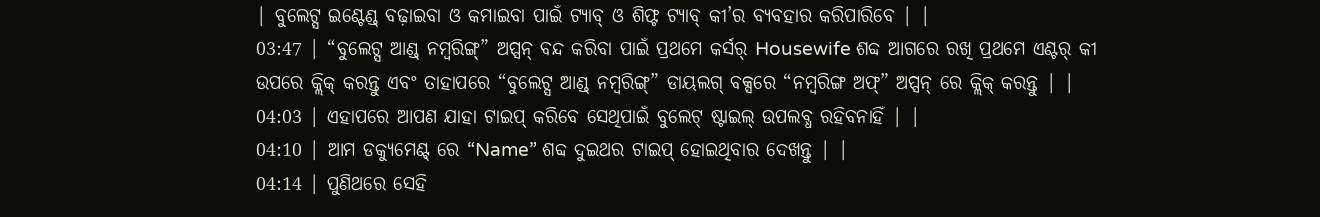| ବୁଲେଟ୍ସ ଇଣ୍ଟେଣ୍ଡ୍ ବଢ଼ାଇବା ଓ କମାଇବା ପାଇଁ ଟ୍ୟାବ୍ ଓ ଶିଫ୍ଟ ଟ୍ୟାବ୍ କୀ’ର ବ୍ୟବହାର କରିପାରିବେ | |
03:47 | “ବୁଲେଟ୍ସ ଆଣ୍ଡ୍ ନମ୍ୱରିଙ୍ଗ୍” ଅପ୍ସନ୍ ବନ୍ଦ କରିବା ପାଇଁ ପ୍ରଥମେ କର୍ସର୍ Housewife ଶବ୍ଦ ଆଗରେ ରଖି ପ୍ରଥମେ ଏଣ୍ଟର୍ କୀ ଉପରେ କ୍ଲିକ୍ କରନ୍ତୁ ଏବଂ ତାହାପରେ “ବୁଲେଟ୍ସ ଆଣ୍ଡ୍ ନମ୍ୱରିଙ୍ଗ୍” ଡାୟଲଗ୍ ବକ୍ସରେ “ନମ୍ୱରିଙ୍ଗ ଅଫ୍” ଅପ୍ସନ୍ ରେ କ୍ଲିକ୍ କରନ୍ତୁ | |
04:03 | ଏହାପରେ ଆପଣ ଯାହା ଟାଇପ୍ କରିବେ ସେଥିପାଇଁ ବୁଲେଟ୍ ଷ୍ଟାଇଲ୍ ଉପଲବ୍ଧ ରହିବନାହିଁ | |
04:10 | ଆମ ଡକ୍ୟୁମେଣ୍ଟ୍ ରେ “Name” ଶବ୍ଦ ଦୁଇଥର ଟାଇପ୍ ହୋଇଥିବାର ଦେଖନ୍ତୁ | |
04:14 | ପୁଣିଥରେ ସେହି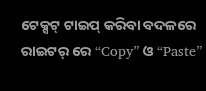ଟେକ୍ସଟ୍ ଟାଇପ୍ କରିବା ବଦଳରେ ରାଇଟର୍ ରେ “Copy” ଓ “Paste”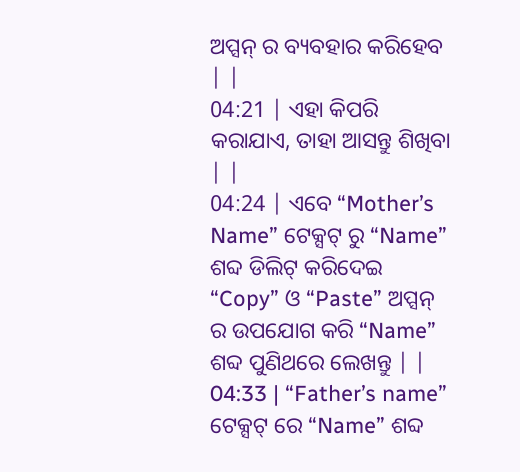ଅପ୍ସନ୍ ର ବ୍ୟବହାର କରିହେବ | |
04:21 | ଏହା କିପରି କରାଯାଏ, ତାହା ଆସନ୍ତୁ ଶିଖିବା | |
04:24 | ଏବେ “Mother’s Name” ଟେକ୍ସଟ୍ ରୁ “Name” ଶବ୍ଦ ଡିଲିଟ୍ କରିଦେଇ “Copy” ଓ “Paste” ଅପ୍ସନ୍ ର ଉପଯୋଗ କରି “Name” ଶବ୍ଦ ପୁଣିଥରେ ଲେଖନ୍ତୁ | |
04:33 | “Father’s name” ଟେକ୍ସଟ୍ ରେ “Name” ଶବ୍ଦ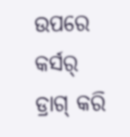ଉପରେ କର୍ସର୍ ଡ୍ରାଗ୍ କରି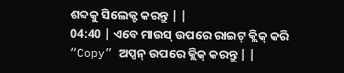ଶବ୍ଦକୁ ସିଲେକ୍ଟ କରନ୍ତୁ | |
04:40 | ଏବେ ମାଉସ୍ ଉପରେ ରାଇଟ୍ କ୍ଲିକ୍ କରି “Copy” ଅପ୍ସନ୍ ଉପରେ କ୍ଲିକ୍ କରନ୍ତୁ | |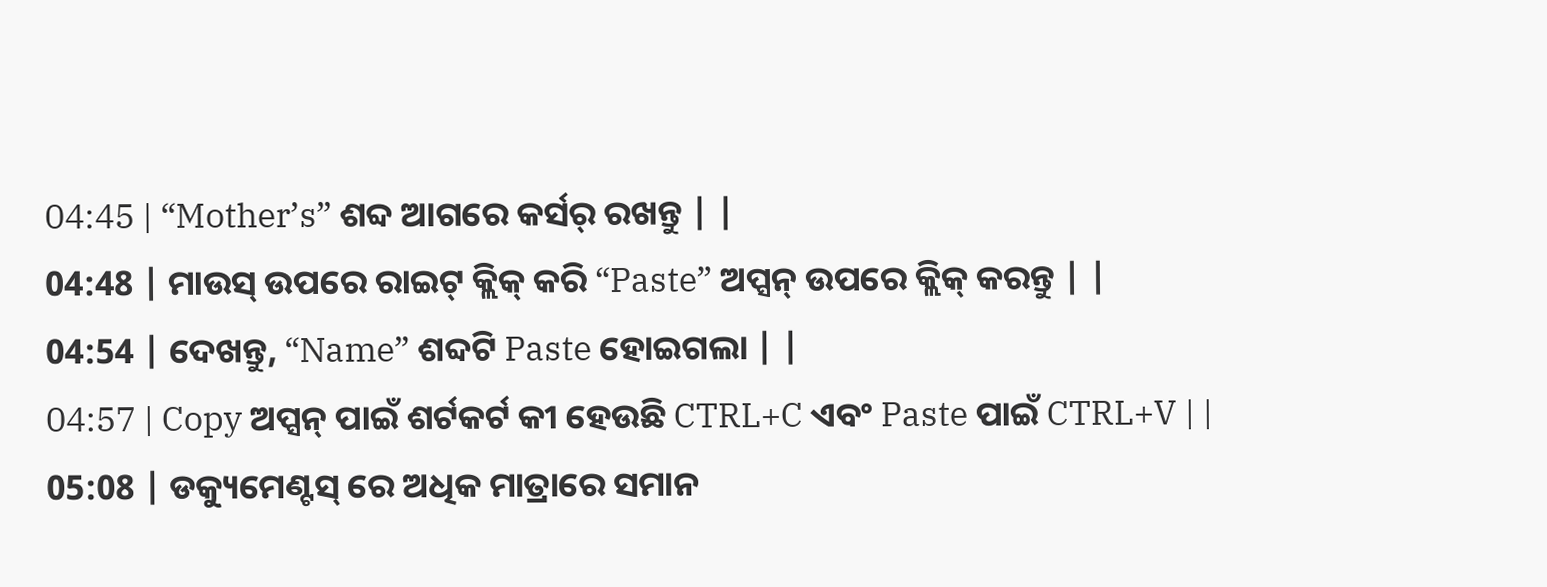04:45 | “Mother’s” ଶବ୍ଦ ଆଗରେ କର୍ସର୍ ରଖନ୍ତୁ | |
04:48 | ମାଉସ୍ ଉପରେ ରାଇଟ୍ କ୍ଲିକ୍ କରି “Paste” ଅପ୍ସନ୍ ଉପରେ କ୍ଲିକ୍ କରନ୍ତୁ | |
04:54 | ଦେଖନ୍ତୁ, “Name” ଶବ୍ଦଟି Paste ହୋଇଗଲା | |
04:57 | Copy ଅପ୍ସନ୍ ପାଇଁ ଶର୍ଟକର୍ଟ କୀ ହେଉଛି CTRL+C ଏବଂ Paste ପାଇଁ CTRL+V | |
05:08 | ଡକ୍ୟୁମେଣ୍ଟସ୍ ରେ ଅଧିକ ମାତ୍ରାରେ ସମାନ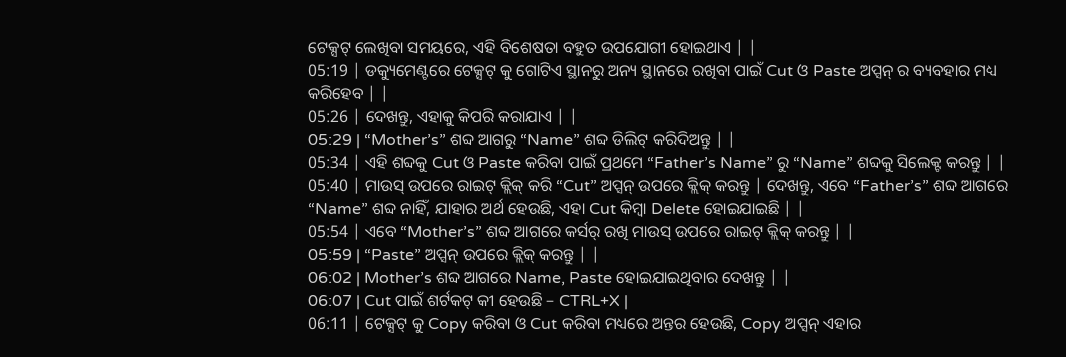ଟେକ୍ସଟ୍ ଲେଖିବା ସମୟରେ, ଏହି ବିଶେଷତା ବହୁତ ଉପଯୋଗୀ ହୋଇଥାଏ | |
05:19 | ଡକ୍ୟୁମେଣ୍ଟରେ ଟେକ୍ସଟ୍ କୁ ଗୋଟିଏ ସ୍ଥାନରୁ ଅନ୍ୟ ସ୍ଥାନରେ ରଖିବା ପାଇଁ Cut ଓ Paste ଅପ୍ସନ୍ ର ବ୍ୟବହାର ମଧ୍ୟ କରିହେବ | |
05:26 | ଦେଖନ୍ତୁ, ଏହାକୁ କିପରି କରାଯାଏ | |
05:29 | “Mother’s” ଶବ୍ଦ ଆଗରୁ “Name” ଶବ୍ଦ ଡିଲିଟ୍ କରିଦିଅନ୍ତୁ | |
05:34 | ଏହି ଶବ୍ଦକୁ Cut ଓ Paste କରିବା ପାଇଁ ପ୍ରଥମେ “Father’s Name” ରୁ “Name” ଶବ୍ଦକୁ ସିଲେକ୍ଟ କରନ୍ତୁ | |
05:40 | ମାଉସ୍ ଉପରେ ରାଇଟ୍ କ୍ଲିକ୍ କରି “Cut” ଅପ୍ସନ୍ ଉପରେ କ୍ଲିକ୍ କରନ୍ତୁ | ଦେଖନ୍ତୁ, ଏବେ “Father’s” ଶବ୍ଦ ଆଗରେ “Name” ଶବ୍ଦ ନାହିଁ, ଯାହାର ଅର୍ଥ ହେଉଛି, ଏହା Cut କିମ୍ୱା Delete ହୋଇଯାଇଛି | |
05:54 | ଏବେ “Mother’s” ଶବ୍ଦ ଆଗରେ କର୍ସର୍ ରଖି ମାଉସ୍ ଉପରେ ରାଇଟ୍ କ୍ଲିକ୍ କରନ୍ତୁ | |
05:59 | “Paste” ଅପ୍ସନ୍ ଉପରେ କ୍ଲିକ୍ କରନ୍ତୁ | |
06:02 | Mother’s ଶବ୍ଦ ଆଗରେ Name, Paste ହୋଇଯାଇଥିବାର ଦେଖନ୍ତୁ | |
06:07 | Cut ପାଇଁ ଶର୍ଟକଟ୍ କୀ ହେଉଛି – CTRL+X |
06:11 | ଟେକ୍ସଟ୍ କୁ Copy କରିବା ଓ Cut କରିବା ମଧ୍ୟରେ ଅନ୍ତର ହେଉଛି, Copy ଅପ୍ସନ୍ ଏହାର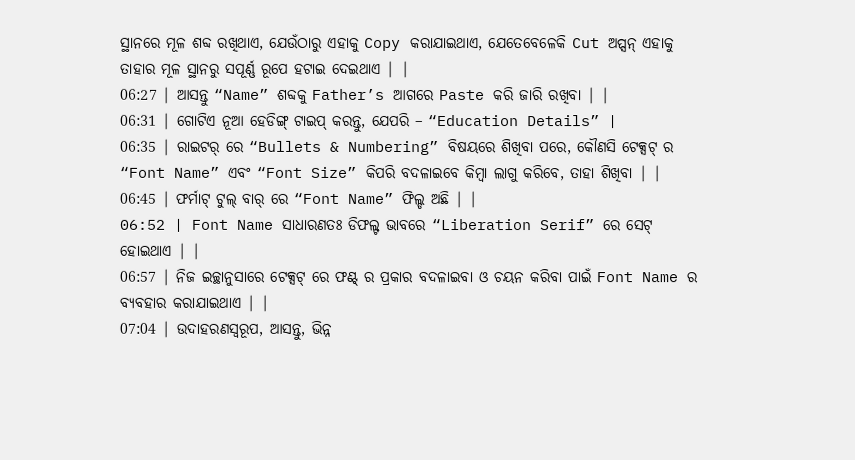ସ୍ଥାନରେ ମୂଳ ଶବ୍ଦ ରଖିଥାଏ, ଯେଉଁଠାରୁ ଏହାକୁ Copy କରାଯାଇଥାଏ, ଯେତେବେଳେକି Cut ଅପ୍ସନ୍ ଏହାକୁ ତାହାର ମୂଳ ସ୍ଥାନରୁ ସପୂର୍ଣ୍ଣ ରୂପେ ହଟାଇ ଦେଇଥାଏ | |
06:27 | ଆସନ୍ତୁ “Name” ଶବ୍ଦକୁ Father’s ଆଗରେ Paste କରି ଜାରି ରଖିବା | |
06:31 | ଗୋଟିଏ ନୂଆ ହେଡିଙ୍ଗ୍ ଟାଇପ୍ କରନ୍ତୁ, ଯେପରି – “Education Details” |
06:35 | ରାଇଟର୍ ରେ “Bullets & Numbering” ବିଷୟରେ ଶିଖିବା ପରେ, କୌଣସି ଟେକ୍ସଟ୍ ର “Font Name” ଏବଂ “Font Size” କିପରି ବଦଳାଇବେ କିମ୍ୱା ଲାଗୁ କରିବେ, ତାହା ଶିଖିବା | |
06:45 | ଫର୍ମାଟ୍ ଟୁଲ୍ ବାର୍ ରେ “Font Name” ଫିଲ୍ଡ ଅଛି | |
06:52 | Font Name ସାଧାରଣତଃ ଡିଫଲ୍ଟ ଭାବରେ “Liberation Serif” ରେ ସେଟ୍ ହୋଇଥାଏ | |
06:57 | ନିଜ ଇଚ୍ଛାନୁସାରେ ଟେକ୍ସଟ୍ ରେ ଫଣ୍ଟ୍ ର ପ୍ରକାର ବଦଳାଇବା ଓ ଚୟନ କରିବା ପାଇଁ Font Name ର ବ୍ୟବହାର କରାଯାଇଥାଏ | |
07:04 | ଉଦାହରଣସ୍ୱରୂପ, ଆସନ୍ତୁ, ଭିନ୍ନ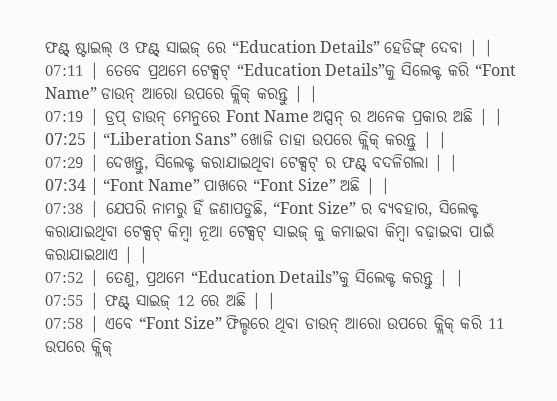ଫଣ୍ଟ୍ ଷ୍ଟାଇଲ୍ ଓ ଫଣ୍ଟ୍ ସାଇଜ୍ ରେ “Education Details” ହେଡିଙ୍ଗ୍ ଦେବା | |
07:11 | ତେବେ ପ୍ରଥମେ ଟେକ୍ସଟ୍ “Education Details”କୁ ସିଲେକ୍ଟ କରି “Font Name” ଡାଉନ୍ ଆରୋ ଉପରେ କ୍ଲିକ୍ କରନ୍ତୁ | |
07:19 | ଡ୍ରପ୍ ଡାଉନ୍ ମେନୁରେ Font Name ଅପ୍ସନ୍ ର ଅନେକ ପ୍ରକାର ଅଛି | |
07:25 | “Liberation Sans” ଖୋଜି ତାହା ଉପରେ କ୍ଲିକ୍ କରନ୍ତୁ | |
07:29 | ଦେଖନ୍ତୁ, ସିଲେକ୍ଟ କରାଯାଇଥିବା ଟେକ୍ସଟ୍ ର ଫଣ୍ଟ୍ ବଦଳିଗଲା | |
07:34 | “Font Name” ପାଖରେ “Font Size” ଅଛି | |
07:38 | ଯେପରି ନାମରୁ ହିଁ ଜଣାପଡୁଛି, “Font Size” ର ବ୍ୟବହାର, ସିଲେକ୍ଟ କରାଯାଇଥିବା ଟେକ୍ସଟ୍ କିମ୍ୱା ନୂଆ ଟେକ୍ସଟ୍ ସାଇଜ୍ କୁ କମାଇବା କିମ୍ୱା ବଢ଼ାଇବା ପାଇଁ କରାଯାଇଥାଏ | |
07:52 | ତେଣୁ, ପ୍ରଥମେ “Education Details”କୁ ସିଲେକ୍ଟ କରନ୍ତୁ | |
07:55 | ଫଣ୍ଟ୍ ସାଇଜ୍ 12 ରେ ଅଛି | |
07:58 | ଏବେ “Font Size” ଫିଲ୍ଡରେ ଥିବା ଡାଉନ୍ ଆରୋ ଉପରେ କ୍ଲିକ୍ କରି 11 ଉପରେ କ୍ଲିକ୍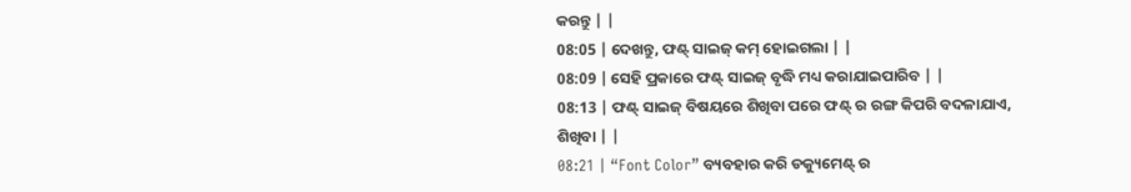କରନ୍ତୁ | |
08:05 | ଦେଖନ୍ତୁ, ଫଣ୍ଟ୍ ସାଇଜ୍ କମ୍ ହୋଇଗଲା | |
08:09 | ସେହି ପ୍ରକାରେ ଫଣ୍ଟ୍ ସାଇଜ୍ ବୃଦ୍ଧି ମଧ୍ୟ କରାଯାଇପାରିବ | |
08:13 | ଫଣ୍ଟ୍ ସାଇଜ୍ ବିଷୟରେ ଶିଖିବା ପରେ ଫଣ୍ଟ୍ ର ରଙ୍ଗ କିପରି ବଦଳାଯାଏ, ଶିଖିବା | |
08:21 | “Font Color” ବ୍ୟବହାର କରି ଡକ୍ୟୁମେଣ୍ଟ୍ ର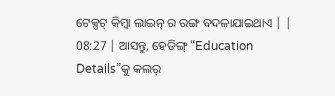ଟେକ୍ସଟ୍ କିମ୍ୱା ଲାଇନ୍ ର ରଙ୍ଗ ବଦଳାଯାଇଥାଏ | |
08:27 | ଆସନ୍ତୁ, ହେଡିଙ୍ଗ୍ “Education Details”କୁ କଲର୍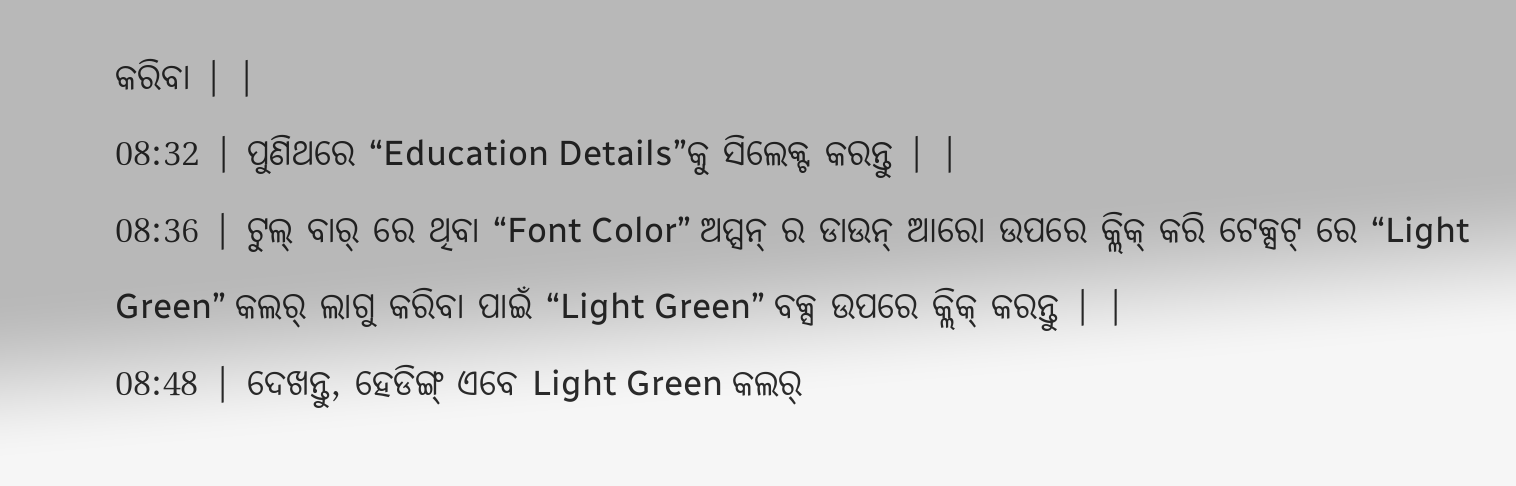କରିବା | |
08:32 | ପୁଣିଥରେ “Education Details”କୁ ସିଲେକ୍ଟ କରନ୍ତୁ | |
08:36 | ଟୁଲ୍ ବାର୍ ରେ ଥିବା “Font Color” ଅପ୍ସନ୍ ର ଡାଉନ୍ ଆରୋ ଉପରେ କ୍ଲିକ୍ କରି ଟେକ୍ସଟ୍ ରେ “Light Green” କଲର୍ ଲାଗୁ କରିବା ପାଇଁ “Light Green” ବକ୍ସ ଉପରେ କ୍ଲିକ୍ କରନ୍ତୁ | |
08:48 | ଦେଖନ୍ତୁ, ହେଡିଙ୍ଗ୍ ଏବେ Light Green କଲର୍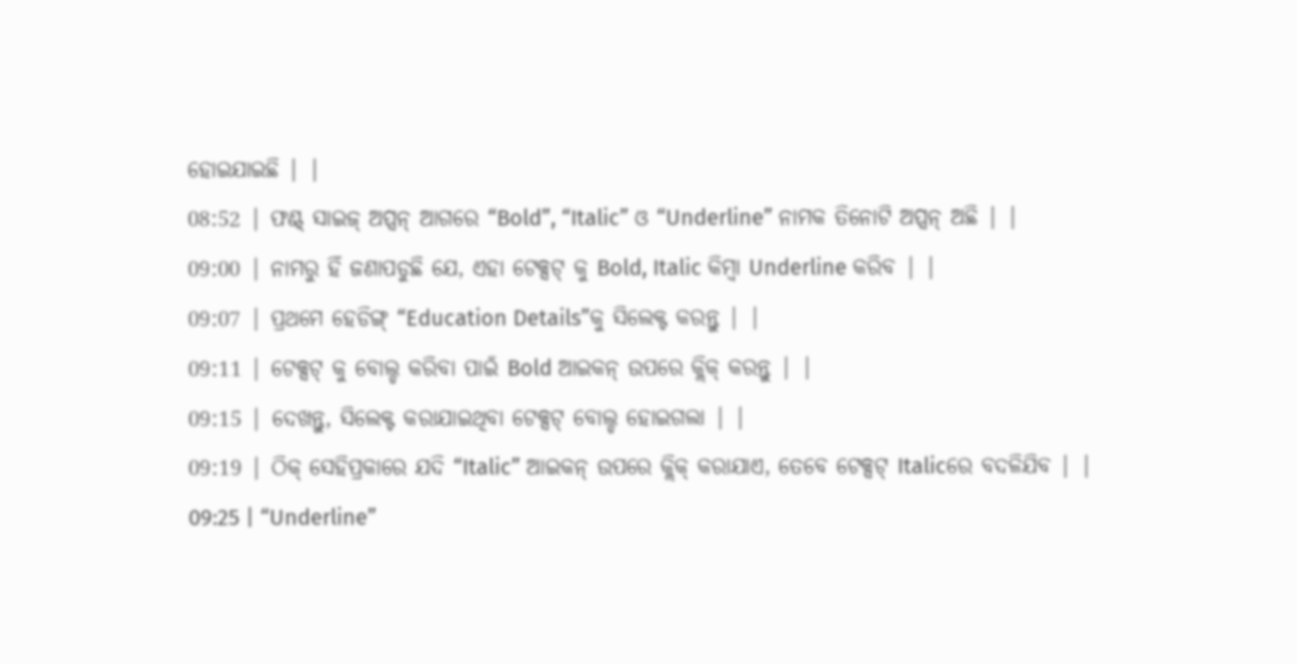ହୋଇଯାଇଛି | |
08:52 | ଫଣ୍ଟ୍ ସାଇଜ୍ ଅପ୍ସନ୍ ଆଗରେ “Bold”, “Italic” ଓ “Underline” ନାମକ ତିନୋଟି ଅପ୍ସନ୍ ଅଛି | |
09:00 | ନାମରୁ ହିଁ ଜଣାପଡୁଛି ଯେ, ଏହା ଟେକ୍ସଟ୍ କୁ Bold, Italic କିମ୍ୱା Underline କରିବ | |
09:07 | ପ୍ରଥମେ ହେଡିଙ୍ଗ୍ “Education Details”କୁ ସିଲେକ୍ଟ କରନ୍ତୁ | |
09:11 | ଟେକ୍ସଟ୍ କୁ ବୋଲ୍ଡ କରିବା ପାଇଁ Bold ଆଇକନ୍ ଉପରେ କ୍ଲିକ୍ କରନ୍ତୁ | |
09:15 | ଦେଖନ୍ତୁ, ସିଲେକ୍ଟ କରାଯାଇଥିବା ଟେକ୍ସଟ୍ ବୋଲ୍ଡ ହୋଇଗଲା | |
09:19 | ଠିକ୍ ସେହିପ୍ରକାରେ ଯଦି “Italic” ଆଇକନ୍ ଉପରେ କ୍ଲିକ୍ କରାଯାଏ, ତେବେ ଟେକ୍ସଟ୍ Italicରେ ବଦଳିଯିବ | |
09:25 | “Underline”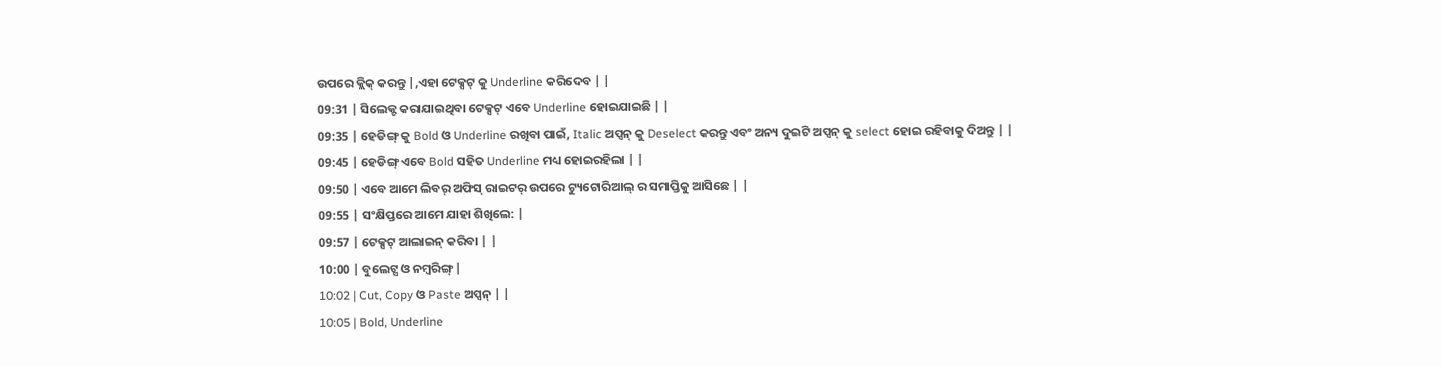ଉପରେ କ୍ଲିକ୍ କରନ୍ତୁ |,ଏହା ଟେକ୍ସଟ୍ କୁ Underline କରିଦେବ | |
09:31 | ସିଲେକ୍ଟ କରାଯାଇଥିବା ଟେକ୍ସଟ୍ ଏବେ Underline ହୋଇଯାଇଛି | |
09:35 | ହେଡିଙ୍ଗ୍ କୁ Bold ଓ Underline ରଖିବା ପାଇଁ, Italic ଅପ୍ସନ୍ କୁ Deselect କରନ୍ତୁ ଏବଂ ଅନ୍ୟ ଦୁଇଟି ଅପ୍ସନ୍ କୁ select ହୋଇ ରହିବାକୁ ଦିଅନ୍ତୁ | |
09:45 | ହେଡିଙ୍ଗ୍ ଏବେ Bold ସହିତ Underline ମଧ୍ୟ ହୋଇରହିଲା | |
09:50 | ଏବେ ଆମେ ଲିବର୍ ଅଫିସ୍ ରାଇଟର୍ ଉପରେ ଟ୍ୟୁଟୋରିଆଲ୍ ର ସମାପ୍ତିକୁ ଆସିଛେ | |
09:55 | ସଂକ୍ଷିପ୍ତରେ ଆମେ ଯାହା ଶିଖିଲେ: |
09:57 | ଟେକ୍ସଟ୍ ଆଲାଇନ୍ କରିବା | |
10:00 | ବୁଲେଟ୍ସ ଓ ନମ୍ୱରିଙ୍ଗ୍ |
10:02 | Cut, Copy ଓ Paste ଅପ୍ସନ୍ | |
10:05 | Bold, Underline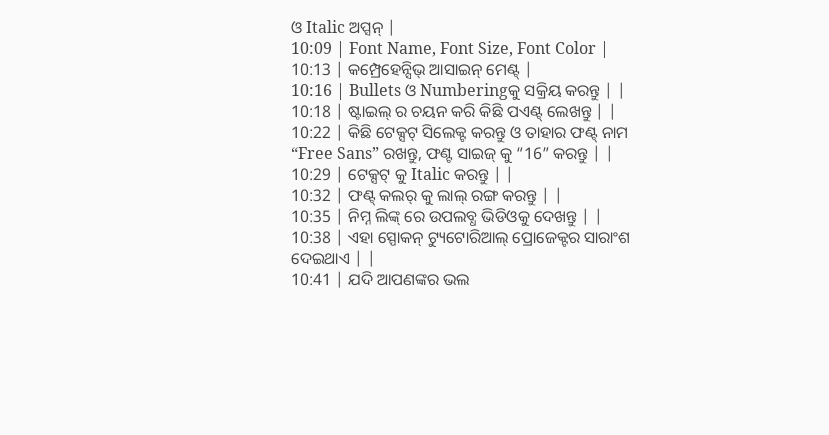ଓ Italic ଅପ୍ସନ୍ |
10:09 | Font Name, Font Size, Font Color |
10:13 | କମ୍ପ୍ରେହେନ୍ସିଭ୍ ଆସାଇନ୍ ମେଣ୍ଟ୍ |
10:16 | Bullets ଓ Numberingକୁ ସକ୍ରିୟ କରନ୍ତୁ | |
10:18 | ଷ୍ଟାଇଲ୍ ର ଚୟନ କରି କିଛି ପଏଣ୍ଟ୍ ଲେଖନ୍ତୁ | |
10:22 | କିଛି ଟେକ୍ସଟ୍ ସିଲେକ୍ଟ କରନ୍ତୁ ଓ ତାହାର ଫଣ୍ଟ୍ ନାମ “Free Sans” ରଖନ୍ତୁ, ଫଣ୍ଟ ସାଇଜ୍ କୁ “16” କରନ୍ତୁ | |
10:29 | ଟେକ୍ସଟ୍ କୁ Italic କରନ୍ତୁ | |
10:32 | ଫଣ୍ଟ୍ କଲର୍ କୁ ଲାଲ୍ ରଙ୍ଗ କରନ୍ତୁ | |
10:35 | ନିମ୍ନ ଲିଙ୍କ୍ ରେ ଉପଲବ୍ଧ ଭିଡିଓକୁ ଦେଖନ୍ତୁ | |
10:38 | ଏହା ସ୍ପୋକନ୍ ଟ୍ୟୁଟୋରିଆଲ୍ ପ୍ରୋଜେକ୍ଟର ସାରାଂଶ ଦେଇଥାଏ | |
10:41 | ଯଦି ଆପଣଙ୍କର ଭଲ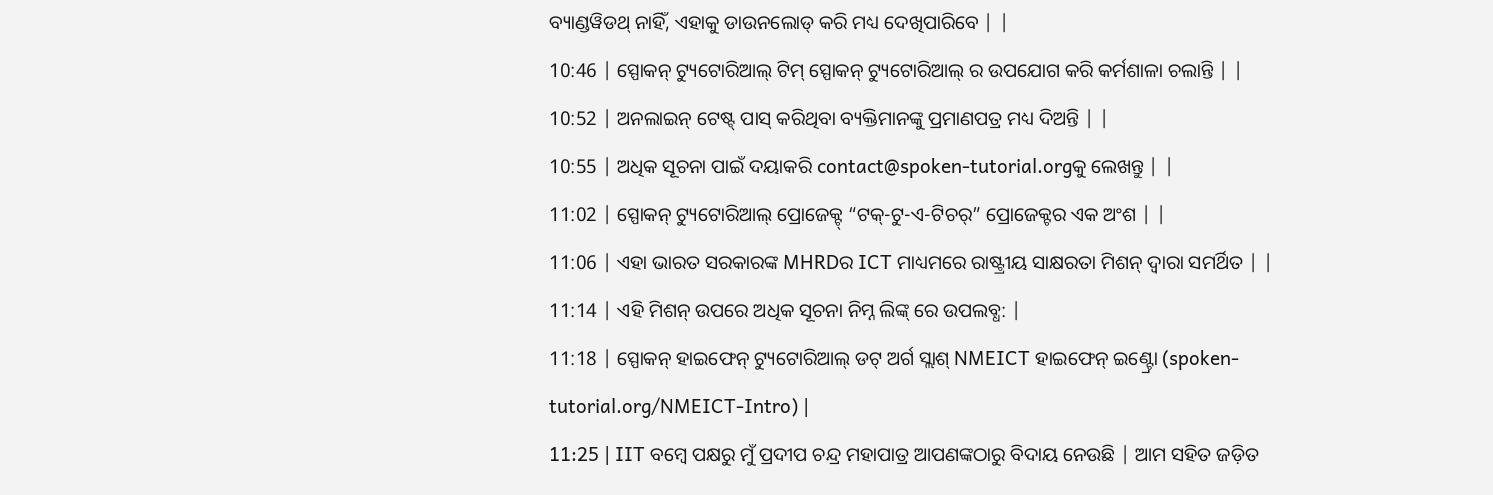ବ୍ୟାଣ୍ଡୱିଡଥ୍ ନାହିଁ, ଏହାକୁ ଡାଉନଲୋଡ୍ କରି ମଧ୍ୟ ଦେଖିପାରିବେ | |
10:46 | ସ୍ପୋକନ୍ ଟ୍ୟୁଟୋରିଆଲ୍ ଟିମ୍ ସ୍ପୋକନ୍ ଟ୍ୟୁଟୋରିଆଲ୍ ର ଉପଯୋଗ କରି କର୍ମଶାଳା ଚଲାନ୍ତି | |
10:52 | ଅନଲାଇନ୍ ଟେଷ୍ଟ୍ ପାସ୍ କରିଥିବା ବ୍ୟକ୍ତିମାନଙ୍କୁ ପ୍ରମାଣପତ୍ର ମଧ୍ୟ ଦିଅନ୍ତି | |
10:55 | ଅଧିକ ସୂଚନା ପାଇଁ ଦୟାକରି contact@spoken-tutorial.orgକୁ ଲେଖନ୍ତୁ | |
11:02 | ସ୍ପୋକନ୍ ଟ୍ୟୁଟୋରିଆଲ୍ ପ୍ରୋଜେକ୍ଟ୍ “ଟକ୍-ଟୁ-ଏ-ଟିଚର୍” ପ୍ରୋଜେକ୍ଟର ଏକ ଅଂଶ | |
11:06 | ଏହା ଭାରତ ସରକାରଙ୍କ MHRDର ICT ମାଧ୍ୟମରେ ରାଷ୍ଟ୍ରୀୟ ସାକ୍ଷରତା ମିଶନ୍ ଦ୍ୱାରା ସମର୍ଥିତ | |
11:14 | ଏହି ମିଶନ୍ ଉପରେ ଅଧିକ ସୂଚନା ନିମ୍ନ ଲିଙ୍କ୍ ରେ ଉପଲବ୍ଧ: |
11:18 | ସ୍ପୋକନ୍ ହାଇଫେନ୍ ଟ୍ୟୁଟୋରିଆଲ୍ ଡଟ୍ ଅର୍ଗ ସ୍ଲାଶ୍ NMEICT ହାଇଫେନ୍ ଇଣ୍ଟ୍ରୋ (spoken-tutorial.org/NMEICT-Intro) |
11:25 | IIT ବମ୍ୱେ ପକ୍ଷରୁ ମୁଁ ପ୍ରଦୀପ ଚନ୍ଦ୍ର ମହାପାତ୍ର ଆପଣଙ୍କଠାରୁ ବିଦାୟ ନେଉଛି | ଆମ ସହିତ ଜଡ଼ିତ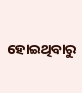ହୋଇଥିବାରୁ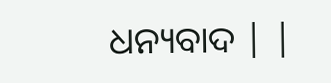ଧନ୍ୟବାଦ | |